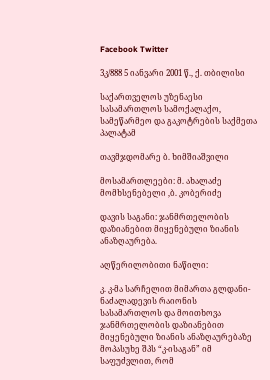Facebook Twitter

3კ/888 5 იანვარი 2001 წ., ქ. თბილისი

საქართველოს უზენაესი სასამართლოს სამოქალაქო, სამეწარმეო და გაკოტრების საქმეთა პალატამ

თავმჯდომარე ბ. ხიმშიაშვილი

მოსამართლეები: მ. ახალაძე მომხსენებელი ,ბ. კობერიძე

დავის საგანი: ჯანმრთელობის დაზიანებით მიყენებული ზიანის ანაზღაურება.

აღწერილობითი ნაწილი:

კ. კ-მა სარჩელით მიმართა გლდანი-ნაძალადევის რაიონის სასამართლოს და მოითხოვა ჯანმრთელობის დაზიანებით მიყენებული ზიანის ანაზღაურებაზე მოპასუხე შპს “კ-ისაგან” იმ საფუძვლით, რომ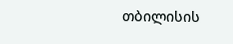თბილისის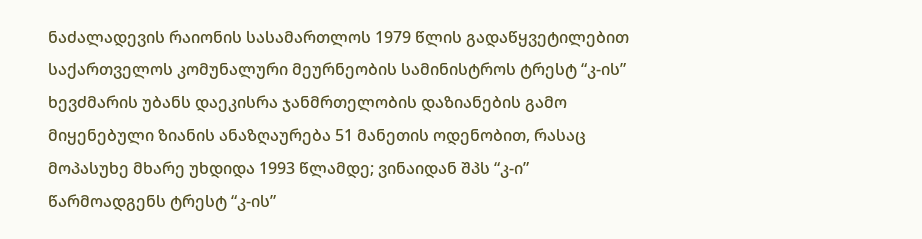ნაძალადევის რაიონის სასამართლოს 1979 წლის გადაწყვეტილებით საქართველოს კომუნალური მეურნეობის სამინისტროს ტრესტ “კ-ის” ხევძმარის უბანს დაეკისრა ჯანმრთელობის დაზიანების გამო მიყენებული ზიანის ანაზღაურება 51 მანეთის ოდენობით, რასაც მოპასუხე მხარე უხდიდა 1993 წლამდე; ვინაიდან შპს “კ-ი” წარმოადგენს ტრესტ “კ-ის”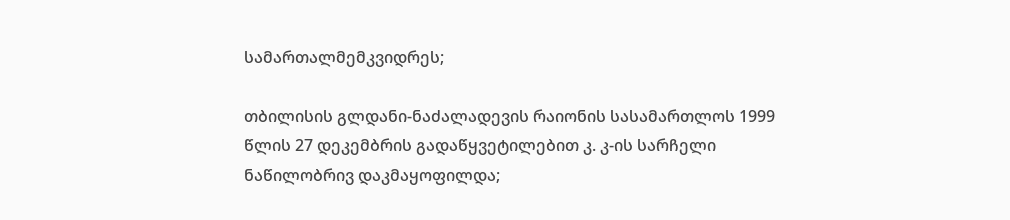სამართალმემკვიდრეს;

თბილისის გლდანი-ნაძალადევის რაიონის სასამართლოს 1999 წლის 27 დეკემბრის გადაწყვეტილებით კ. კ-ის სარჩელი ნაწილობრივ დაკმაყოფილდა;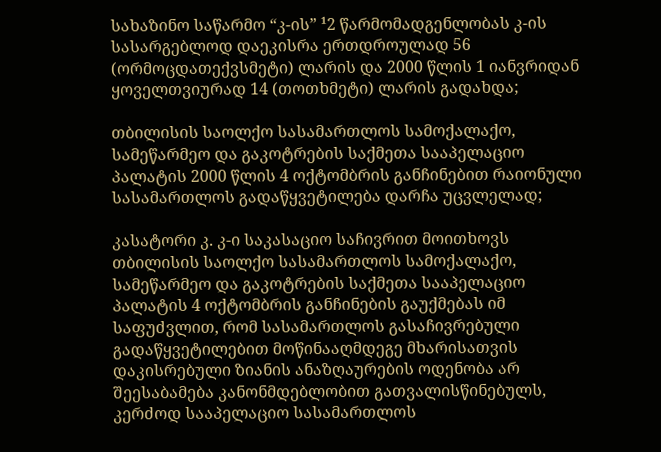სახაზინო საწარმო “კ-ის” ¹2 წარმომადგენლობას კ-ის სასარგებლოდ დაეკისრა ერთდროულად 56 (ორმოცდათექვსმეტი) ლარის და 2000 წლის 1 იანვრიდან ყოველთვიურად 14 (თოთხმეტი) ლარის გადახდა;

თბილისის საოლქო სასამართლოს სამოქალაქო, სამეწარმეო და გაკოტრების საქმეთა სააპელაციო პალატის 2000 წლის 4 ოქტომბრის განჩინებით რაიონული სასამართლოს გადაწყვეტილება დარჩა უცვლელად;

კასატორი კ. კ-ი საკასაციო საჩივრით მოითხოვს თბილისის საოლქო სასამართლოს სამოქალაქო, სამეწარმეო და გაკოტრების საქმეთა სააპელაციო პალატის 4 ოქტომბრის განჩინების გაუქმებას იმ საფუძვლით, რომ სასამართლოს გასაჩივრებული გადაწყვეტილებით მოწინააღმდეგე მხარისათვის დაკისრებული ზიანის ანაზღაურების ოდენობა არ შეესაბამება კანონმდებლობით გათვალისწინებულს, კერძოდ სააპელაციო სასამართლოს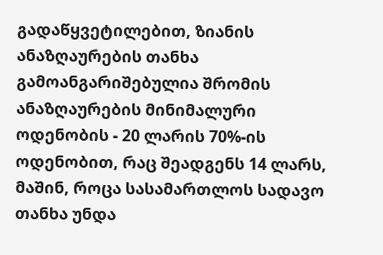გადაწყვეტილებით, ზიანის ანაზღაურების თანხა გამოანგარიშებულია შრომის ანაზღაურების მინიმალური ოდენობის - 20 ლარის 70%-ის ოდენობით, რაც შეადგენს 14 ლარს, მაშინ, როცა სასამართლოს სადავო თანხა უნდა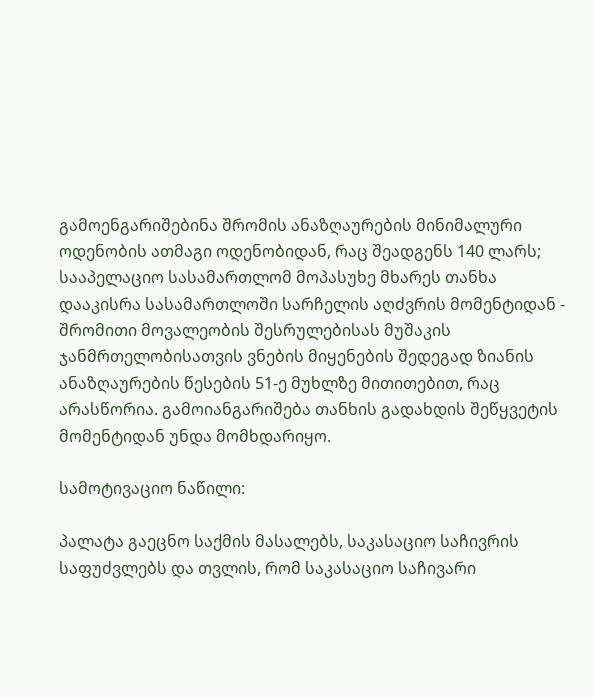გამოენგარიშებინა შრომის ანაზღაურების მინიმალური ოდენობის ათმაგი ოდენობიდან, რაც შეადგენს 140 ლარს; სააპელაციო სასამართლომ მოპასუხე მხარეს თანხა დააკისრა სასამართლოში სარჩელის აღძვრის მომენტიდან - შრომითი მოვალეობის შესრულებისას მუშაკის ჯანმრთელობისათვის ვნების მიყენების შედეგად ზიანის ანაზღაურების წესების 51-ე მუხლზე მითითებით, რაც არასწორია. გამოიანგარიშება თანხის გადახდის შეწყვეტის მომენტიდან უნდა მომხდარიყო.

სამოტივაციო ნაწილი:

პალატა გაეცნო საქმის მასალებს, საკასაციო საჩივრის საფუძვლებს და თვლის, რომ საკასაციო საჩივარი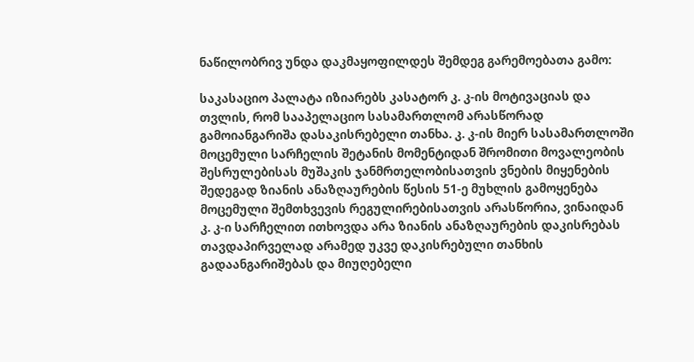ნაწილობრივ უნდა დაკმაყოფილდეს შემდეგ გარემოებათა გამო:

საკასაციო პალატა იზიარებს კასატორ კ. კ-ის მოტივაციას და თვლის, რომ სააპელაციო სასამართლომ არასწორად გამოიანგარიშა დასაკისრებელი თანხა. კ. კ-ის მიერ სასამართლოში მოცემული სარჩელის შეტანის მომენტიდან შრომითი მოვალეობის შესრულებისას მუშაკის ჯანმრთელობისათვის ვნების მიყენების შედეგად ზიანის ანაზღაურების წესის 51-ე მუხლის გამოყენება მოცემული შემთხვევის რეგულირებისათვის არასწორია, ვინაიდან კ. კ-ი სარჩელით ითხოვდა არა ზიანის ანაზღაურების დაკისრებას თავდაპირველად არამედ უკვე დაკისრებული თანხის გადაანგარიშებას და მიუღებელი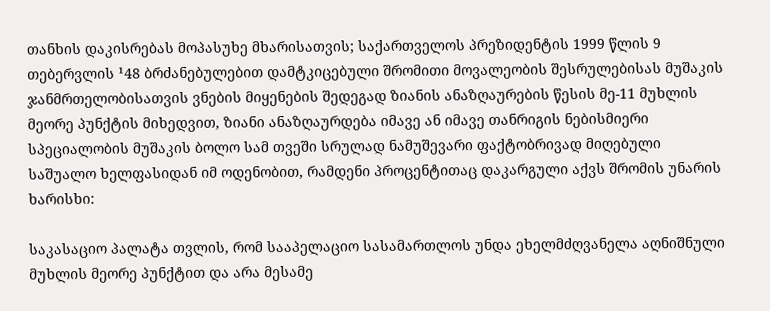თანხის დაკისრებას მოპასუხე მხარისათვის; საქართველოს პრეზიდენტის 1999 წლის 9 თებერვლის ¹48 ბრძანებულებით დამტკიცებული შრომითი მოვალეობის შესრულებისას მუშაკის ჯანმრთელობისათვის ვნების მიყენების შედეგად ზიანის ანაზღაურების წესის მე-11 მუხლის მეორე პუნქტის მიხედვით, ზიანი ანაზღაურდება იმავე ან იმავე თანრიგის ნებისმიერი სპეციალობის მუშაკის ბოლო სამ თვეში სრულად ნამუშევარი ფაქტობრივად მიღებული საშუალო ხელფასიდან იმ ოდენობით, რამდენი პროცენტითაც დაკარგული აქვს შრომის უნარის ხარისხი:

საკასაციო პალატა თვლის, რომ სააპელაციო სასამართლოს უნდა ეხელმძღვანელა აღნიშნული მუხლის მეორე პუნქტით და არა მესამე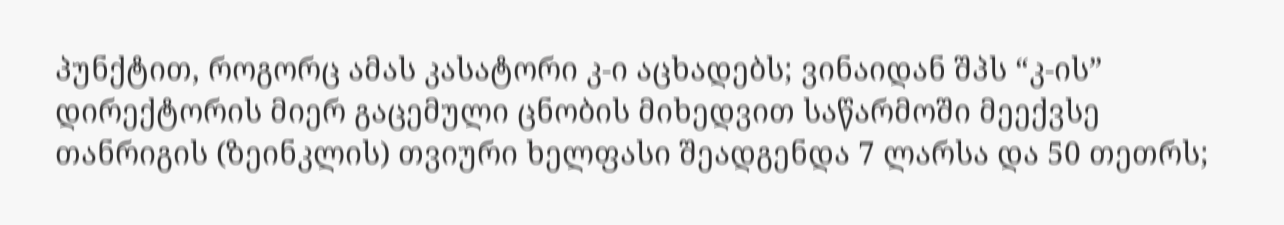პუნქტით, როგორც ამას კასატორი კ-ი აცხადებს; ვინაიდან შპს “კ-ის” დირექტორის მიერ გაცემული ცნობის მიხედვით საწარმოში მეექვსე თანრიგის (ზეინკლის) თვიური ხელფასი შეადგენდა 7 ლარსა და 50 თეთრს;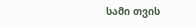სამი თვის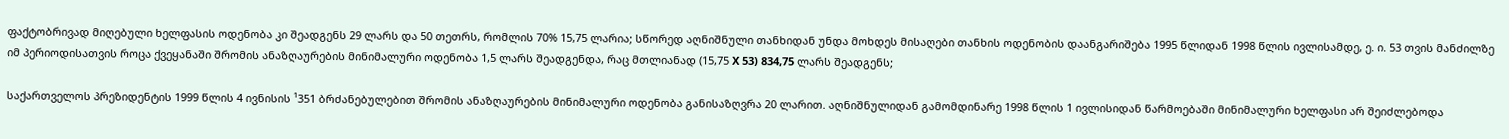ფაქტობრივად მიღებული ხელფასის ოდენობა კი შეადგენს 29 ლარს და 50 თეთრს, რომლის 70% 15,75 ლარია; სწორედ აღნიშნული თანხიდან უნდა მოხდეს მისაღები თანხის ოდენობის დაანგარიშება 1995 წლიდან 1998 წლის ივლისამდე, ე. ი. 53 თვის მანძილზე იმ პერიოდისათვის როცა ქვეყანაში შრომის ანაზღაურების მინიმალური ოდენობა 1,5 ლარს შეადგენდა, რაც მთლიანად (15,75 X 53) 834,75 ლარს შეადგენს;

საქართველოს პრეზიდენტის 1999 წლის 4 ივნისის ¹351 ბრძანებულებით შრომის ანაზღაურების მინიმალური ოდენობა განისაზღვრა 20 ლარით. აღნიშნულიდან გამომდინარე 1998 წლის 1 ივლისიდან წარმოებაში მინიმალური ხელფასი არ შეიძლებოდა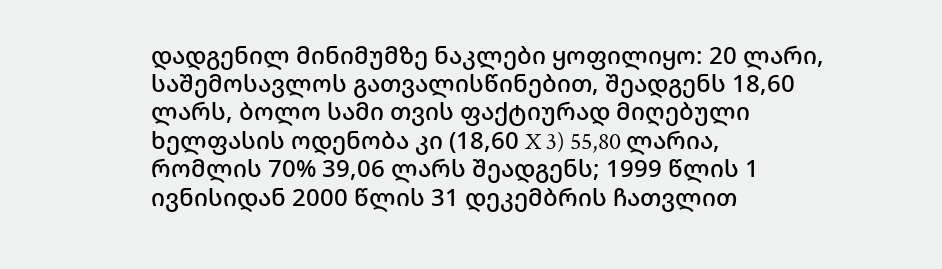დადგენილ მინიმუმზე ნაკლები ყოფილიყო: 20 ლარი, საშემოსავლოს გათვალისწინებით, შეადგენს 18,60 ლარს, ბოლო სამი თვის ფაქტიურად მიღებული ხელფასის ოდენობა კი (18,60 X 3) 55,80 ლარია, რომლის 70% 39,06 ლარს შეადგენს; 1999 წლის 1 ივნისიდან 2000 წლის 31 დეკემბრის ჩათვლით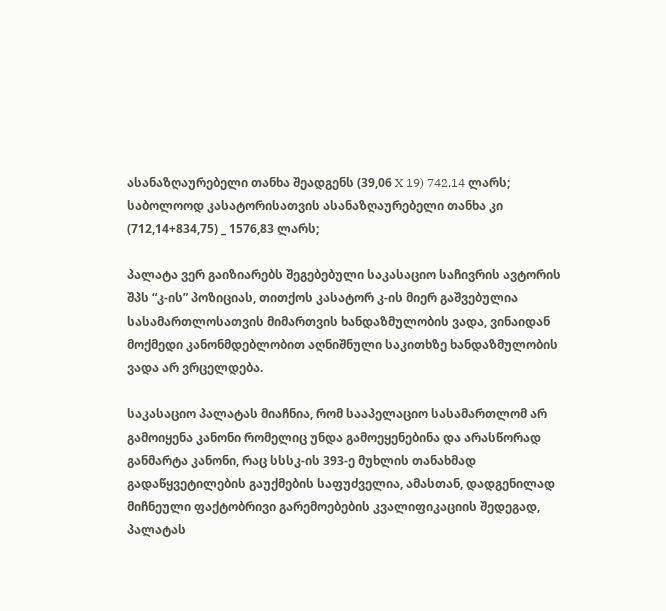ასანაზღაურებელი თანხა შეადგენს (39,06 X 19) 742,14 ლარს; საბოლოოდ კასატორისათვის ასანაზღაურებელი თანხა კი (712,14+834,75) _ 1576,83 ლარს;

პალატა ვერ გაიზიარებს შეგებებული საკასაციო საჩივრის ავტორის შპს “კ-ის” პოზიციას, თითქოს კასატორ კ-ის მიერ გაშვებულია სასამართლოსათვის მიმართვის ხანდაზმულობის ვადა, ვინაიდან მოქმედი კანონმდებლობით აღნიშნული საკითხზე ხანდაზმულობის ვადა არ ვრცელდება.

საკასაციო პალატას მიაჩნია, რომ სააპელაციო სასამართლომ არ გამოიყენა კანონი რომელიც უნდა გამოეყენებინა და არასწორად განმარტა კანონი, რაც სსსკ-ის 393-ე მუხლის თანახმად გადაწყვეტილების გაუქმების საფუძველია, ამასთან, დადგენილად მიჩნეული ფაქტობრივი გარემოებების კვალიფიკაციის შედეგად, პალატას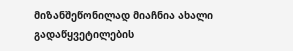მიზანშეწონილად მიაჩნია ახალი გადაწყვეტილების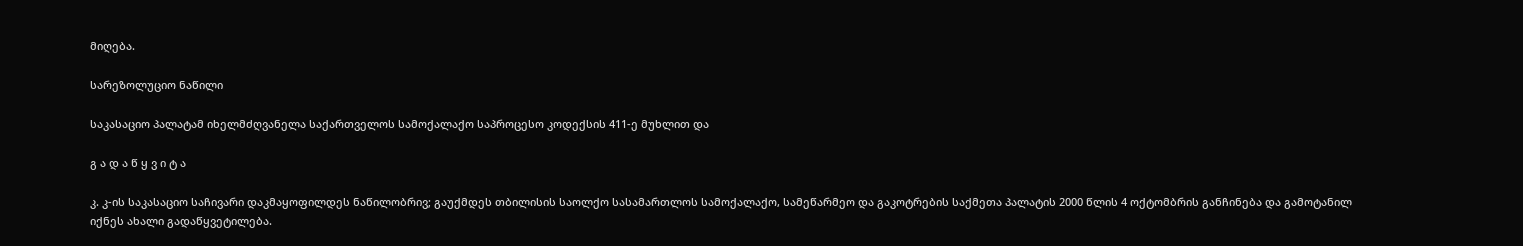მიღება.

სარეზოლუციო ნაწილი

საკასაციო პალატამ იხელმძღვანელა საქართველოს სამოქალაქო საპროცესო კოდექსის 411-ე მუხლით და

გ ა დ ა წ ყ ვ ი ტ ა

კ. კ-ის საკასაციო საჩივარი დაკმაყოფილდეს ნაწილობრივ; გაუქმდეს თბილისის საოლქო სასამართლოს სამოქალაქო, სამეწარმეო და გაკოტრების საქმეთა პალატის 2000 წლის 4 ოქტომბრის განჩინება და გამოტანილ იქნეს ახალი გადაწყვეტილება.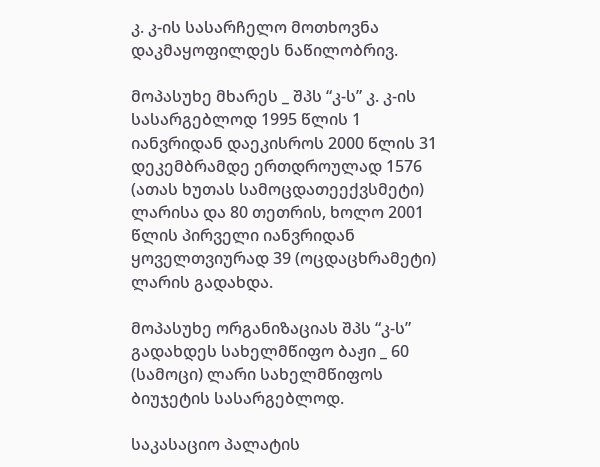კ. კ-ის სასარჩელო მოთხოვნა დაკმაყოფილდეს ნაწილობრივ.

მოპასუხე მხარეს _ შპს “კ-ს” კ. კ-ის სასარგებლოდ 1995 წლის 1 იანვრიდან დაეკისროს 2000 წლის 31 დეკემბრამდე ერთდროულად 1576 (ათას ხუთას სამოცდათეექვსმეტი) ლარისა და 80 თეთრის, ხოლო 2001 წლის პირველი იანვრიდან ყოველთვიურად 39 (ოცდაცხრამეტი) ლარის გადახდა.

მოპასუხე ორგანიზაციას შპს “კ-ს” გადახდეს სახელმწიფო ბაჟი _ 60 (სამოცი) ლარი სახელმწიფოს ბიუჯეტის სასარგებლოდ.

საკასაციო პალატის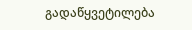გადაწყვეტილება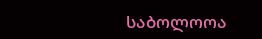საბოლოოა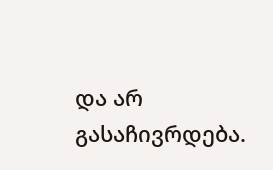და არ გასაჩივრდება.